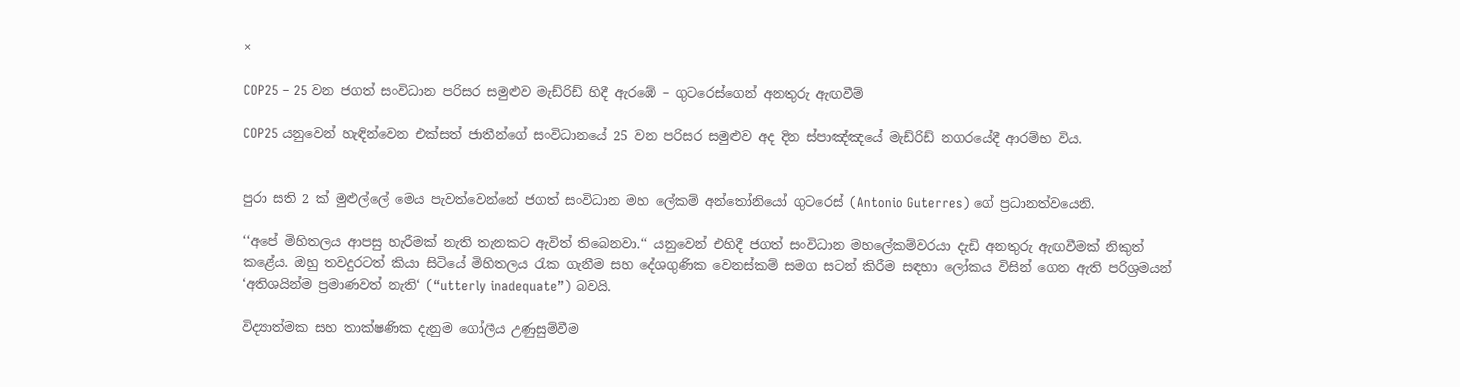×

COP25 – 25 වන ජගත් සංවිධාන පරිසර සමුළුව මැඩ්රිඩ් හිදී ඇරඹේ – ගුටරෙස්ගෙන් අනතුරු ඇඟවීම්

COP25 යනුවෙන් හැඳින්වෙන එක්සත් ජාතීන්ගේ සංවිධානයේ 25 වන පරිසර සමුළුව අද දින ස්පාඤ්ඤයේ මැඩ්රිඩ් නගරයේදී ආරම්භ විය.


පුරා සති 2 ක් මුළුල්ලේ මෙය පැවත්වෙන්නේ ජගත් සංවිධාන මහ ලේකම් අන්තෝනියෝ ගුටරෙස් (Antonio Guterres) ගේ ප්‍රධානත්වයෙනි.

‘‘අපේ මිහිතලය ආපසු හැරීමක් නැති තැනකට ඇවිත් තිබෙනවා.‘‘ යනුවෙන් එහිදී ජගත් සංවිධාන මහලේකම්වරයා දැඩි අනතුරු ඇඟවීමක් නිකුත් කළේය. ඔහු තවදුරටත් කියා සිටියේ මිහිතලය රැක ගැනීම සහ දේශගුණික වෙනස්කම් සමග සටන් කිරීම සඳහා ලෝකය විසින් ගෙන ඇති පරිශ්‍රමයන් ‘අතිශයින්ම ප්‍රමාණවත් නැති‘ (“utterly inadequate”) බවයි.

විද්‍යාත්මක සහ තාක්ෂණික දැනුම ගෝලීය උණුසුම්වීම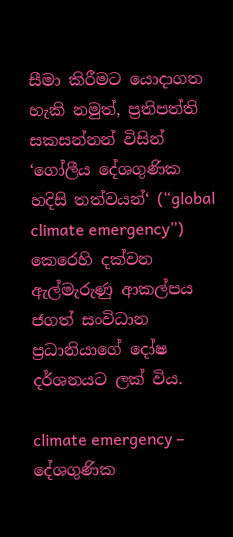සීමා කිරීමට යොදාගත හැකි නමුත්, ප්‍රතිපත්ති සකසන්නන් විසින් ‘ගෝලීය දේශගුණික හදිසි තත්වයන්‘ (“global climate emergency”) කෙරෙහි දක්වන ඇල්මැරුණු ආකල්පය ජගත් සංවිධාන ප්‍රධානියාගේ දෝෂ දර්ශනයට ලක් විය.

climate emergency – දේශගුණික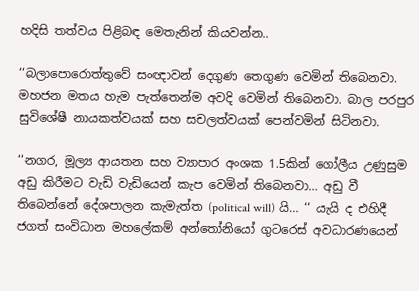හදිසි තත්වය පිළිබඳ මෙතැනින් කියවන්න..

‘‘බලාපොරොත්තුවේ සංඥාවන් දෙගුණ තෙගුණ වෙමින් තිබෙනවා. මහජන මතය හැම පැත්තෙන්ම අවදි වෙමින් තිබෙනවා. බාල පරපුර සුවිශේෂී නායකත්වයක් සහ සචලත්වයක් පෙන්වමින් සිටිනවා.

‘‘නගර, මූල්‍ය ආයතන සහ ව්‍යාපාර අංශක 1.5කින් ගෝලීය උණුසුම අඩු කිරීමට වැඩි වැඩියෙන් කැප වෙමින් තිබෙනවා… අඩු වී තිබෙන්නේ දේශපාලන කැමැත්ත (political will) යි… ‘‘ යැයි ද එහිදී ජගත් සංවිධාන මහලේකම් අන්තෝනියෝ ගුටරෙස් අවධාරණයෙන්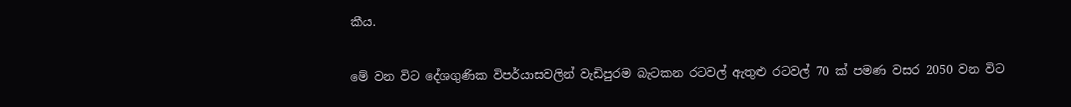කීය.

මේ වන විට දේශගුණික විපර්යාසවලින් වැඩිපුරම බැටකන රටවල් ඇතුළු රටවල් 70 ක් පමණ වසර 2050 වන විට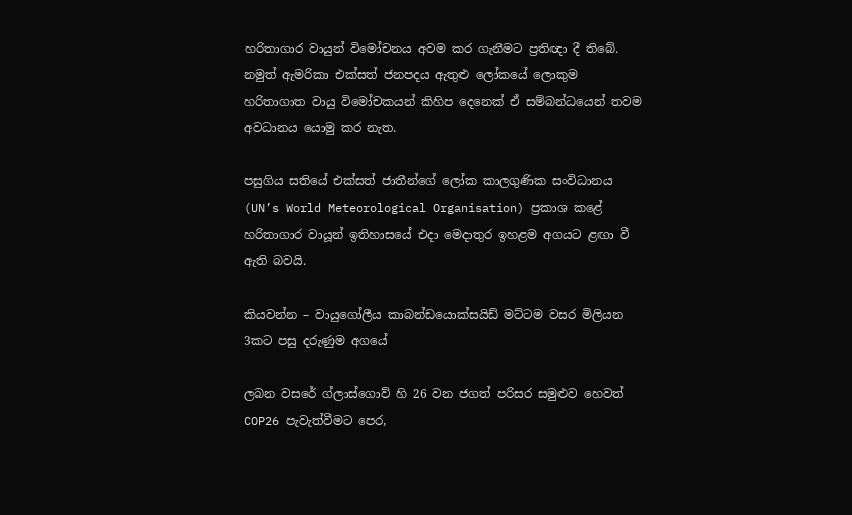හරිතාගාර වායුන් විමෝචනය අවම කර ගැනීමට ප්‍රතිඥා දී තිබේ. නමුත් ඇමරිකා එක්සත් ජනපදය ඇතුළු ලෝකයේ ලොකුම හරිතාගාත වායු විමෝචකයන් කිහිප දෙනෙක් ඒ සම්බන්ධයෙන් තවම අවධානය යොමු කර නැත.

පසුගිය සතියේ එක්සත් ජාතීන්ගේ ලෝක කාලගුණික සංවිධානය (UN’s World Meteorological Organisation) ප්‍රකාශ කළේ හරිතාගාර වායූන් ඉතිහාසයේ එදා මෙදාතුර ඉහළම අගයට ළඟා වී ඇති බවයි.

කියවන්න – වායුගෝලීය කාබන්ඩයොක්සයිඩ් මට්ටම වසර මිලියන 3කට පසු දරුණුම අගයේ

ලබන වසරේ ග්ලාස්ගොව් හි 26 වන ජගත් පරිසර සමුළුව හෙවත් COP26 පැවැත්වීමට පෙර,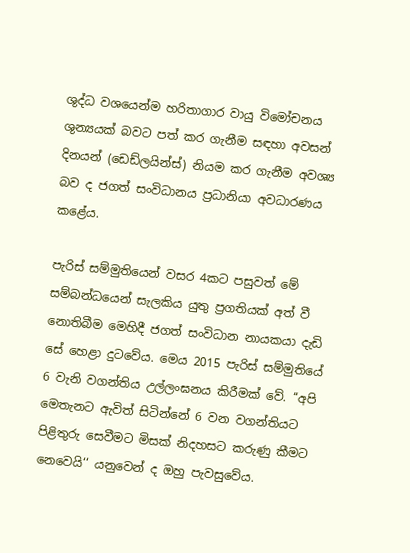ශුද්ධ වශයෙන්ම හරිතාගාර වායු විමෝචනය ශුන්‍යයක් බවට පත් කර ගැනීම සඳහා අවසන් දිනයන් (ඩෙඩ්ලයින්ස්) නියම කර ගැනීම අවශ්‍ය බව ද ජගත් සංවිධානය ප්‍රධානියා අවධාරණය කළේය.

පැරිස් සම්මුතියෙන් වසර 4කට පසුවත් මේ සම්බන්ධයෙන් සැලකිය යුතු ප්‍රගතියක් අත් වී නොතිබීම මෙහිදී ජගත් සංවිධාන නායකයා දැඩි සේ හෙළා දුටවේය. මෙය 2015 පැරිස් සම්මුතියේ 6 වැනි වගන්තිය උල්ලංඝනය කිරීමක් වේ. ‘‘අපි මෙතැනට ඇවිත් සිටින්නේ 6 වන වගන්තියට පිළිතුරු සෙවීමට මිසක් නිදහසට කරුණු කීමට නෙවෙයි‘‘ යනුවෙන් ද ඔහු පැවසුවේය.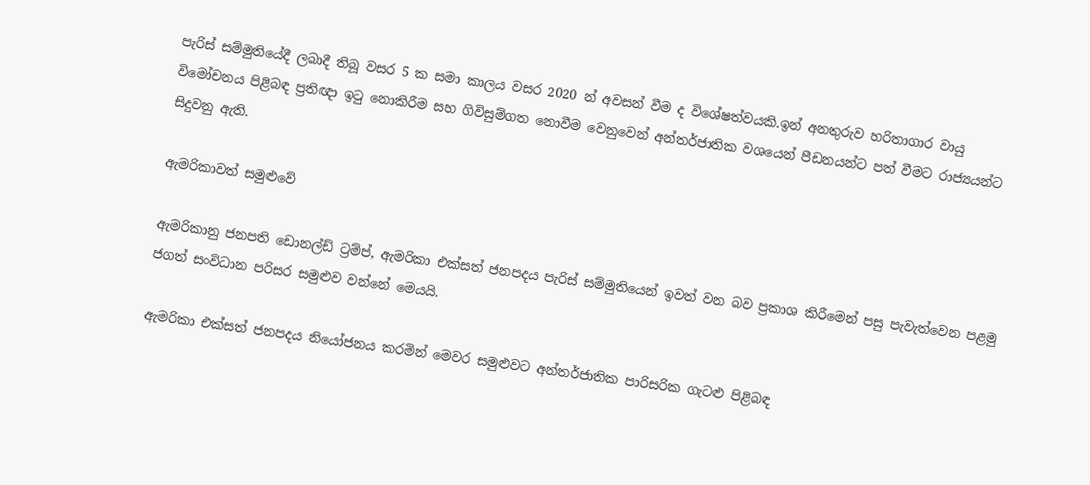පැරිස් සම්මුතියේදී ලබාදී තිබූ වසර 5 ක සමා කාලය වසර 2020 න් අවසන් වීම ද විශේෂත්වයකි.ඉන් අනතුරුව හරිතාගාර වායු විමෝචනය පිළිබඳ ප්‍රතිඥා ඉටු නොකිරීම සහ ගිවිසුම්ගත නොවීම වෙනුවෙන් අන්තර්ජාතික වශයෙන් පීඩනයන්ට පත් වීමට රාජ්‍යයන්ට සිදුවනු ඇති.

ඇමරිකාවත් සමුළුවේ

ඇමරිකානු ජනපති ඩොනල්ඩ් ට්‍රම්ප්, ඇමරිකා එක්සත් ජනපදය පැරිස් සම්මුතියෙන් ඉවත් වන බව ප්‍රකාශ කිරීමෙන් පසු පැවැත්වෙන පළමු ජගත් සංවිධාන පරිසර සමුළුව වන්නේ මෙයයි.

ඇමරිකා එක්සත් ජනපදය නියෝජනය කරමින් මෙවර සමුළුවට අන්තර්ජාතික පාරිසරික ගැටළු පිළිබඳ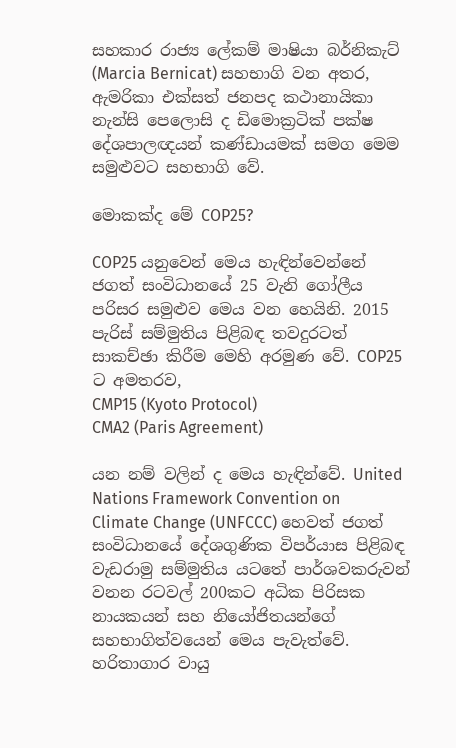සහකාර රාජ්‍ය ලේකම් මාෂියා බර්නිකැට් (Marcia Bernicat) සහභාගි වන අතර, ඇමරිකා එක්සත් ජනපද කථානායිකා නැන්සි පෙලොසි ද ඩිමොක්‍රටික් පක්ෂ දේශපාලඥයන් කණ්ඩායමක් සමග මෙම සමුළුවට සහභාගි වේ.

මොකක්ද මේ COP25?

COP25 යනුවෙන් මෙය හැඳින්වෙන්නේ ජගත් සංවිධානයේ 25 වැනි ගෝලීය පරිසර සමුළුව මෙය වන හෙයිනි. 2015 පැරිස් සම්මුතිය පිළිබඳ තවදුරටත් සාකච්ඡා කිරීම මෙහි අරමුණ වේ. COP25 ට අමතරව,
CMP15 (Kyoto Protocol)
CMA2 (Paris Agreement)

යන නම් වලින් ද මෙය හැඳින්වේ. United Nations Framework Convention on Climate Change (UNFCCC) හෙවත් ජගත් සංවිධානයේ දේශගුණික විපර්යාස පිළිබඳ වැඩරාමු සම්මුතිය යටතේ පාර්ශවකරුවන් වනන රටවල් 200කට අධික පිරිසක නායකයන් සහ නියෝජිතයන්ගේ සහභාගිත්වයෙන් මෙය පැවැත්වේ. හරිතාගාර වායු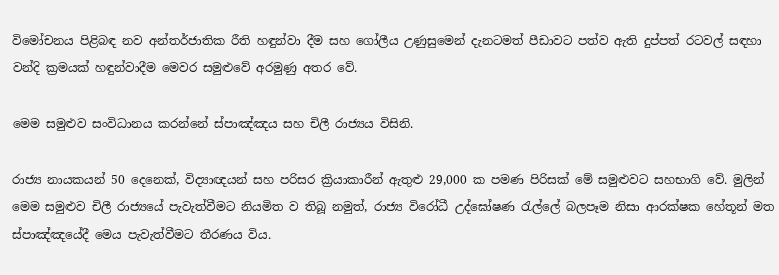විමෝචනය පිළිබඳ නව අන්තර්ජාතික රීති හඳුන්වා දීම සහ ගෝලීය උණුසුමෙන් දැනටමත් පීඩාවට පත්ව ඇති දුප්පත් රටවල් සඳහා වන්දි ක්‍රමයක් හඳුන්වාදීම මෙවර සමුළුවේ අරමුණු අතර වේ.

මෙම සමුළුව සංවිධානය කරන්නේ ස්පාඤ්ඤය සහ චිලී රාජ්‍යය විසිනි.

රාජ්‍ය නායකයන් 50 දෙනෙක්, විද්‍යාඥයන් සහ පරිසර ක්‍රියාකාරීන් ඇතුළු 29,000 ක පමණ පිරිසක් මේ සමුළුවට සහභාගි වේ. මුලින් මෙම සමුළුව චිලී රාජ්‍යයේ පැවැත්වීමට නියමිත ව තිබූ නමුත්, රාජ්‍ය විරෝධී උද්ඝෝෂණ රැල්ලේ බලපෑම නිසා ආරක්ෂක හේතූන් මත ස්පාඤ්ඤයේදී මෙය පැවැත්වීමට තීරණය විය.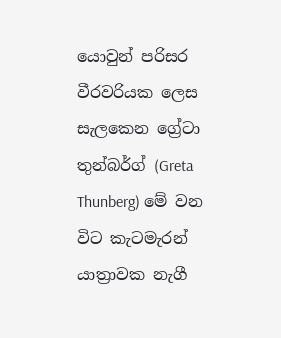යොවුන් පරිසර වීරවරියක ලෙස සැලකෙන ග්‍රේටා තුන්බර්ග් (Greta Thunberg) මේ වන විට කැටමැරන් යාත්‍රාවක නැගී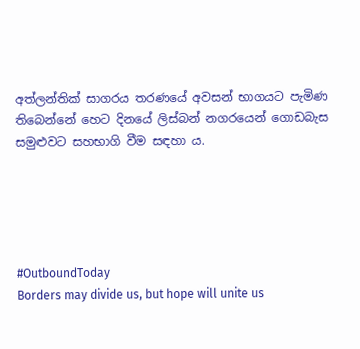අත්ලන්තික් සාගරය තරණයේ අවසන් භාගයට පැමිණ තිබෙන්නේ හෙට දිනයේ ලිස්බන් නගරයෙන් ගොඩබැස සමුළුවට සහභාගි වීම සඳහා ය.





#OutboundToday
Borders may divide us, but hope will unite us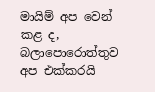මායිම් අප වෙන් කළ ද, බලාපොරොත්තුව අප එක්කරයි